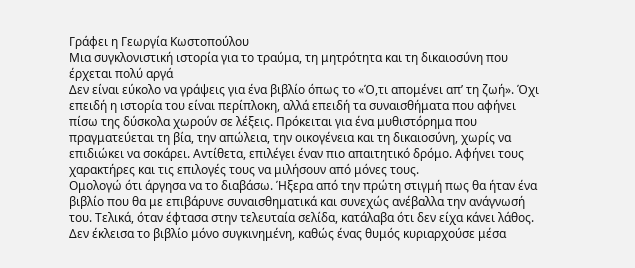Γράφει η Γεωργία Κωστοπούλου
Μια συγκλονιστική ιστορία για το τραύμα, τη μητρότητα και τη δικαιοσύνη που έρχεται πολύ αργά
Δεν είναι εύκολο να γράψεις για ένα βιβλίο όπως το «Ό,τι απομένει απ’ τη ζωή». Όχι επειδή η ιστορία του είναι περίπλοκη, αλλά επειδή τα συναισθήματα που αφήνει πίσω της δύσκολα χωρούν σε λέξεις. Πρόκειται για ένα μυθιστόρημα που πραγματεύεται τη βία, την απώλεια, την οικογένεια και τη δικαιοσύνη, χωρίς να επιδιώκει να σοκάρει. Αντίθετα, επιλέγει έναν πιο απαιτητικό δρόμο. Αφήνει τους χαρακτήρες και τις επιλογές τους να μιλήσουν από μόνες τους.
Ομολογώ ότι άργησα να το διαβάσω. Ήξερα από την πρώτη στιγμή πως θα ήταν ένα βιβλίο που θα με επιβάρυνε συναισθηματικά και συνεχώς ανέβαλλα την ανάγνωσή του. Τελικά, όταν έφτασα στην τελευταία σελίδα, κατάλαβα ότι δεν είχα κάνει λάθος. Δεν έκλεισα το βιβλίο μόνο συγκινημένη, καθώς ένας θυμός κυριαρχούσε μέσα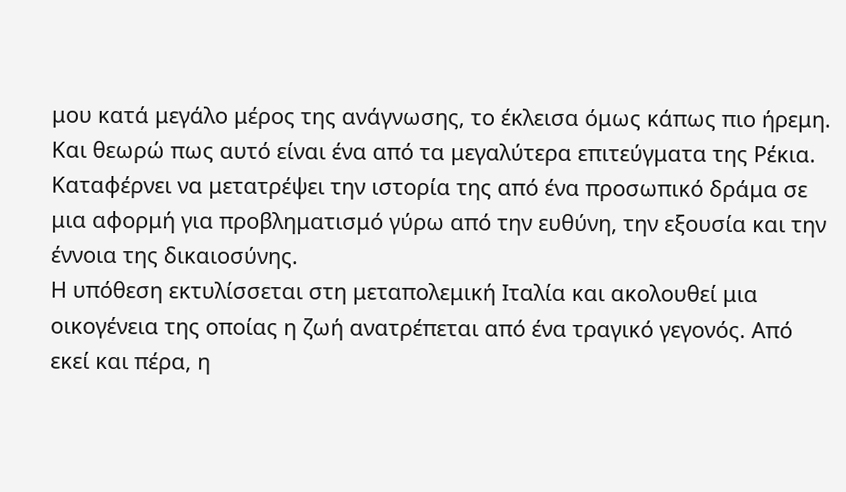μου κατά μεγάλο μέρος της ανάγνωσης, το έκλεισα όμως κάπως πιο ήρεμη. Και θεωρώ πως αυτό είναι ένα από τα μεγαλύτερα επιτεύγματα της Ρέκια. Καταφέρνει να μετατρέψει την ιστορία της από ένα προσωπικό δράμα σε μια αφορμή για προβληματισμό γύρω από την ευθύνη, την εξουσία και την έννοια της δικαιοσύνης.
Η υπόθεση εκτυλίσσεται στη μεταπολεμική Ιταλία και ακολουθεί μια οικογένεια της οποίας η ζωή ανατρέπεται από ένα τραγικό γεγονός. Από εκεί και πέρα, η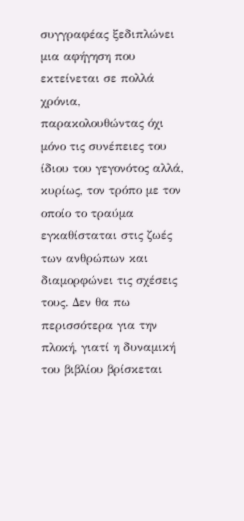συγγραφέας ξεδιπλώνει μια αφήγηση που εκτείνεται σε πολλά χρόνια, παρακολουθώντας όχι μόνο τις συνέπειες του ίδιου του γεγονότος αλλά, κυρίως, τον τρόπο με τον οποίο το τραύμα εγκαθίσταται στις ζωές των ανθρώπων και διαμορφώνει τις σχέσεις τους. Δεν θα πω περισσότερα για την πλοκή, γιατί η δυναμική του βιβλίου βρίσκεται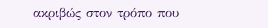ακριβώς στον τρόπο που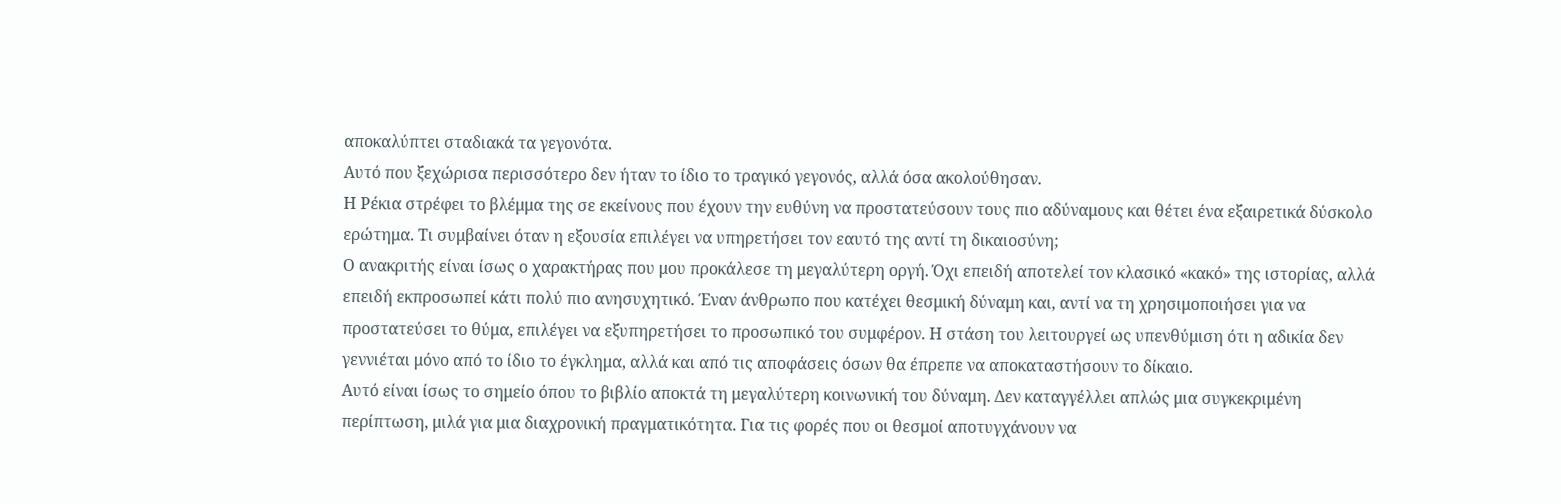αποκαλύπτει σταδιακά τα γεγονότα.
Αυτό που ξεχώρισα περισσότερο δεν ήταν το ίδιο το τραγικό γεγονός, αλλά όσα ακολούθησαν.
Η Ρέκια στρέφει το βλέμμα της σε εκείνους που έχουν την ευθύνη να προστατεύσουν τους πιο αδύναμους και θέτει ένα εξαιρετικά δύσκολο ερώτημα. Τι συμβαίνει όταν η εξουσία επιλέγει να υπηρετήσει τον εαυτό της αντί τη δικαιοσύνη;
Ο ανακριτής είναι ίσως ο χαρακτήρας που μου προκάλεσε τη μεγαλύτερη οργή. Όχι επειδή αποτελεί τον κλασικό «κακό» της ιστορίας, αλλά επειδή εκπροσωπεί κάτι πολύ πιο ανησυχητικό. Έναν άνθρωπο που κατέχει θεσμική δύναμη και, αντί να τη χρησιμοποιήσει για να προστατεύσει το θύμα, επιλέγει να εξυπηρετήσει το προσωπικό του συμφέρον. Η στάση του λειτουργεί ως υπενθύμιση ότι η αδικία δεν γεννιέται μόνο από το ίδιο το έγκλημα, αλλά και από τις αποφάσεις όσων θα έπρεπε να αποκαταστήσουν το δίκαιο.
Αυτό είναι ίσως το σημείο όπου το βιβλίο αποκτά τη μεγαλύτερη κοινωνική του δύναμη. Δεν καταγγέλλει απλώς μια συγκεκριμένη περίπτωση, μιλά για μια διαχρονική πραγματικότητα. Για τις φορές που οι θεσμοί αποτυγχάνουν να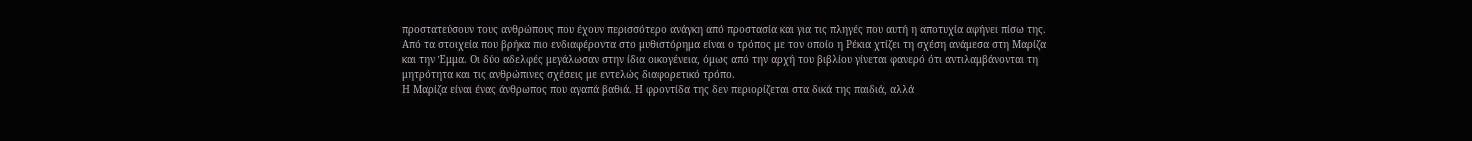προστατεύσουν τους ανθρώπους που έχουν περισσότερο ανάγκη από προστασία και για τις πληγές που αυτή η αποτυχία αφήνει πίσω της.
Από τα στοιχεία που βρήκα πιο ενδιαφέροντα στο μυθιστόρημα είναι ο τρόπος με τον οποίο η Ρέκια χτίζει τη σχέση ανάμεσα στη Μαρίζα και την Έμμα. Οι δύο αδελφές μεγάλωσαν στην ίδια οικογένεια, όμως από την αρχή του βιβλίου γίνεται φανερό ότι αντιλαμβάνονται τη μητρότητα και τις ανθρώπινες σχέσεις με εντελώς διαφορετικό τρόπο.
Η Μαρίζα είναι ένας άνθρωπος που αγαπά βαθιά. Η φροντίδα της δεν περιορίζεται στα δικά της παιδιά, αλλά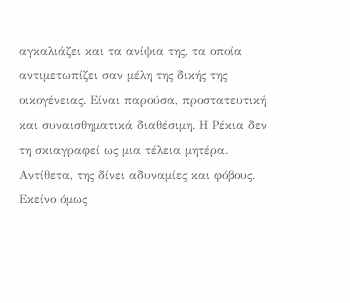αγκαλιάζει και τα ανίψια της, τα οποία αντιμετωπίζει σαν μέλη της δικής της οικογένειας. Είναι παρούσα, προστατευτική και συναισθηματικά διαθέσιμη. Η Ρέκια δεν τη σκιαγραφεί ως μια τέλεια μητέρα. Αντίθετα, της δίνει αδυναμίες και φόβους. Εκείνο όμως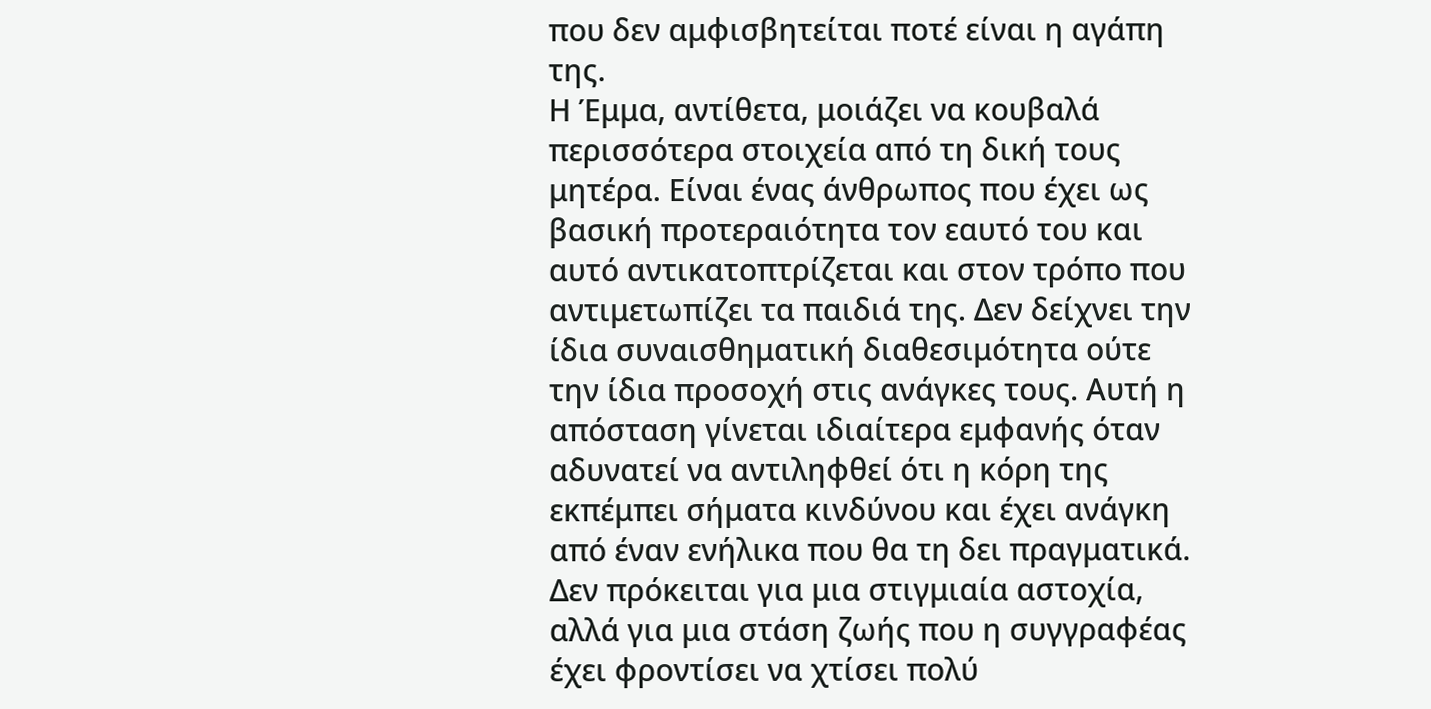που δεν αμφισβητείται ποτέ είναι η αγάπη της.
Η Έμμα, αντίθετα, μοιάζει να κουβαλά περισσότερα στοιχεία από τη δική τους μητέρα. Είναι ένας άνθρωπος που έχει ως βασική προτεραιότητα τον εαυτό του και αυτό αντικατοπτρίζεται και στον τρόπο που αντιμετωπίζει τα παιδιά της. Δεν δείχνει την ίδια συναισθηματική διαθεσιμότητα ούτε την ίδια προσοχή στις ανάγκες τους. Αυτή η απόσταση γίνεται ιδιαίτερα εμφανής όταν αδυνατεί να αντιληφθεί ότι η κόρη της εκπέμπει σήματα κινδύνου και έχει ανάγκη από έναν ενήλικα που θα τη δει πραγματικά. Δεν πρόκειται για μια στιγμιαία αστοχία, αλλά για μια στάση ζωής που η συγγραφέας έχει φροντίσει να χτίσει πολύ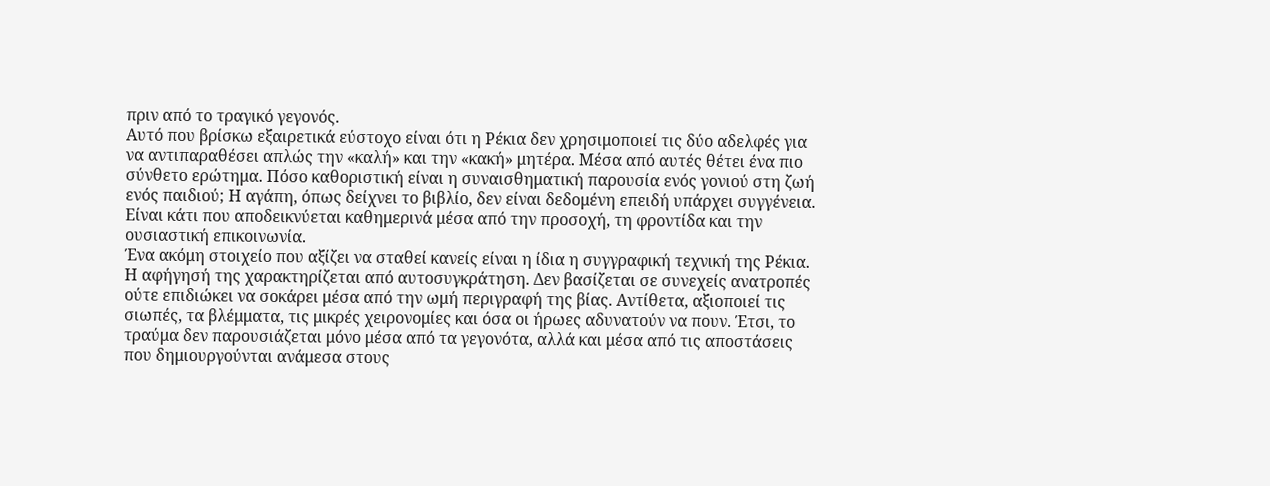πριν από το τραγικό γεγονός.
Αυτό που βρίσκω εξαιρετικά εύστοχο είναι ότι η Ρέκια δεν χρησιμοποιεί τις δύο αδελφές για να αντιπαραθέσει απλώς την «καλή» και την «κακή» μητέρα. Μέσα από αυτές θέτει ένα πιο σύνθετο ερώτημα. Πόσο καθοριστική είναι η συναισθηματική παρουσία ενός γονιού στη ζωή ενός παιδιού; Η αγάπη, όπως δείχνει το βιβλίο, δεν είναι δεδομένη επειδή υπάρχει συγγένεια. Είναι κάτι που αποδεικνύεται καθημερινά μέσα από την προσοχή, τη φροντίδα και την ουσιαστική επικοινωνία.
Ένα ακόμη στοιχείο που αξίζει να σταθεί κανείς είναι η ίδια η συγγραφική τεχνική της Ρέκια.
Η αφήγησή της χαρακτηρίζεται από αυτοσυγκράτηση. Δεν βασίζεται σε συνεχείς ανατροπές ούτε επιδιώκει να σοκάρει μέσα από την ωμή περιγραφή της βίας. Αντίθετα, αξιοποιεί τις σιωπές, τα βλέμματα, τις μικρές χειρονομίες και όσα οι ήρωες αδυνατούν να πουν. Έτσι, το τραύμα δεν παρουσιάζεται μόνο μέσα από τα γεγονότα, αλλά και μέσα από τις αποστάσεις που δημιουργούνται ανάμεσα στους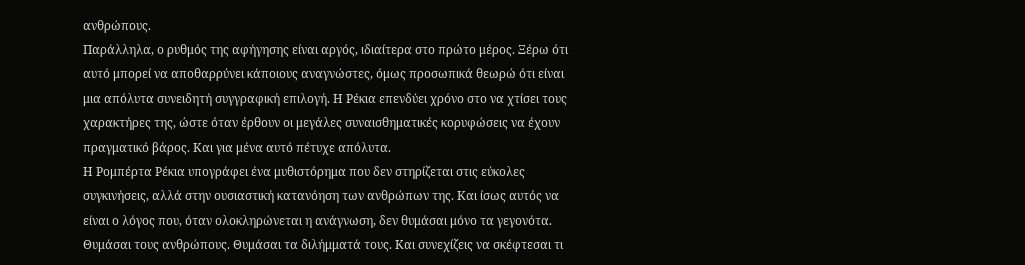ανθρώπους.
Παράλληλα, ο ρυθμός της αφήγησης είναι αργός, ιδιαίτερα στο πρώτο μέρος. Ξέρω ότι αυτό μπορεί να αποθαρρύνει κάποιους αναγνώστες, όμως προσωπικά θεωρώ ότι είναι μια απόλυτα συνειδητή συγγραφική επιλογή. Η Ρέκια επενδύει χρόνο στο να χτίσει τους χαρακτήρες της, ώστε όταν έρθουν οι μεγάλες συναισθηματικές κορυφώσεις να έχουν πραγματικό βάρος. Και για μένα αυτό πέτυχε απόλυτα.
Η Ρομπέρτα Ρέκια υπογράφει ένα μυθιστόρημα που δεν στηρίζεται στις εύκολες συγκινήσεις, αλλά στην ουσιαστική κατανόηση των ανθρώπων της. Και ίσως αυτός να είναι ο λόγος που, όταν ολοκληρώνεται η ανάγνωση, δεν θυμάσαι μόνο τα γεγονότα. Θυμάσαι τους ανθρώπους. Θυμάσαι τα διλήμματά τους. Και συνεχίζεις να σκέφτεσαι τι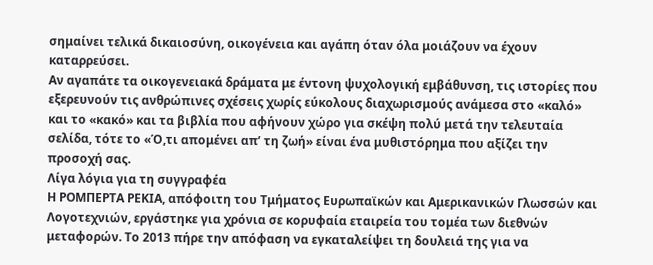σημαίνει τελικά δικαιοσύνη, οικογένεια και αγάπη όταν όλα μοιάζουν να έχουν καταρρεύσει.
Αν αγαπάτε τα οικογενειακά δράματα με έντονη ψυχολογική εμβάθυνση, τις ιστορίες που εξερευνούν τις ανθρώπινες σχέσεις χωρίς εύκολους διαχωρισμούς ανάμεσα στο «καλό» και το «κακό» και τα βιβλία που αφήνουν χώρο για σκέψη πολύ μετά την τελευταία σελίδα, τότε το «Ό,τι απομένει απ’ τη ζωή» είναι ένα μυθιστόρημα που αξίζει την προσοχή σας.
Λίγα λόγια για τη συγγραφέα
Η ΡΟΜΠΕΡΤΑ ΡΕΚΙΑ, απόφοιτη του Τμήματος Ευρωπαϊκών και Αμερικανικών Γλωσσών και Λογοτεχνιών, εργάστηκε για χρόνια σε κορυφαία εταιρεία του τομέα των διεθνών μεταφορών. Το 2013 πήρε την απόφαση να εγκαταλείψει τη δουλειά της για να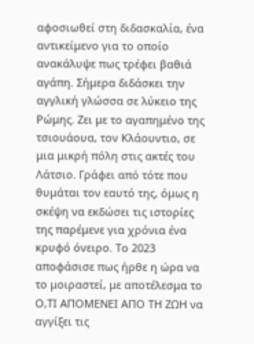αφοσιωθεί στη διδασκαλία, ένα αντικείμενο για το οποίο ανακάλυψε πως τρέφει βαθιά αγάπη. Σήμερα διδάσκει την αγγλική γλώσσα σε λύκειο της Ρώμης. Ζει με το αγαπημένο της τσιουάουα, τον Κλάουντιο, σε μια μικρή πόλη στις ακτές του Λάτσιο. Γράφει από τότε που θυμάται τον εαυτό της, όμως η σκέψη να εκδώσει τις ιστορίες της παρέμενε για χρόνια ένα κρυφό όνειρο. Το 2023 αποφάσισε πως ήρθε η ώρα να το μοιραστεί, με αποτέλεσμα το Ο,ΤΙ ΑΠΟΜΕΝΕΙ ΑΠΟ ΤΗ ΖΩΗ να αγγίξει τις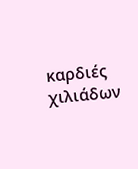καρδιές χιλιάδων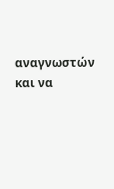αναγνωστών και να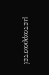μεταφραστεί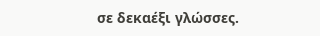σε δεκαέξι γλώσσες.